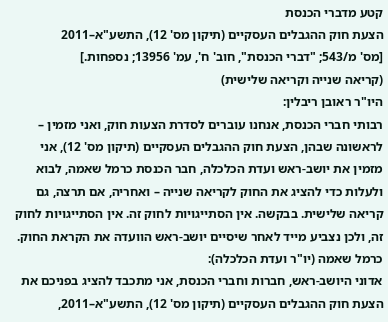קטע מדברי הכנסת
הצעת חוק ההגבלים העסקיים (תיקון מס' 12), התשע"א–2011
[מס' מ/543; "דברי הכנסת", חוב' ח', עמ' 13956; נספחות.]
(קריאה שנייה וקריאה שלישית)
היו"ר ראובן ריבלין:
רבותי חברי הכנסת, אנחנו עוברים לסדרת הצעות חוק, ואני מזמין – לראשונה שבהן, הצעת חוק ההגבלים העסקיים (תיקון מס' 12), אני מזמין את יושב-ראש ועדת הכלכלה, חבר הכנסת כרמל שאמה, לבוא ולעלות כדי להציג את החוק לקריאה שנייה – ואחריה, אם תרצה, גם קריאה שלישית. בבקשה. אין הסתייגויות לחוק זה. אין הסתייגויות לחוק זה, ולכן נצביע מייד לאחר שיסיים יושב-ראש הוועדה את הקראת החוק.
כרמל שאמה (יו"ר ועדת הכלכלה):
אדוני היושב-ראש, חברות וחברי הכנסת, אני מתכבד להציג בפניכם את הצעת חוק ההגבלים העסקיים (תיקון מס' 12), התשע"א–2011,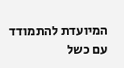המיועדת להתמודד עם כשל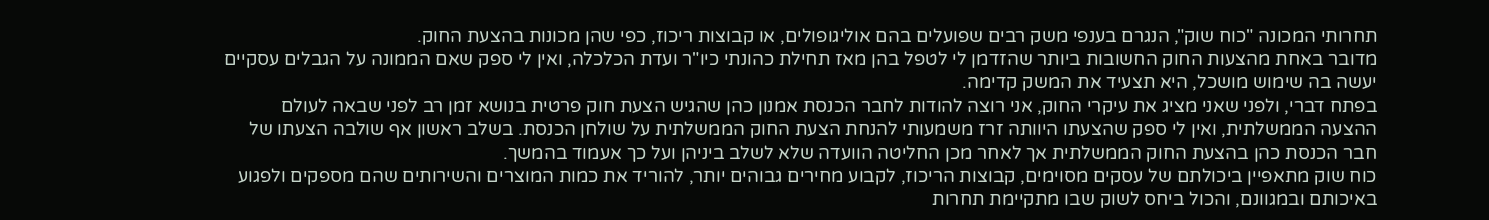תחרותי המכונה "כוח שוק", הנגרם בענפי משק רבים שפועלים בהם אוליגופולים, או קבוצות ריכוז, כפי שהן מכונות בהצעת החוק.
מדובר באחת מהצעות החוק החשובות ביותר שהזדמן לי לטפל בהן מאז תחילת כהונתי כיו"ר ועדת הכלכלה, ואין לי ספק שאם הממונה על הגבלים עסקיים יעשה בה שימוש מושכל, היא תצעיד את המשק קדימה.
בפתח דברי, ולפני שאני מציג את עיקרי החוק, אני רוצה להודות לחבר הכנסת אמנון כהן שהגיש הצעת חוק פרטית בנושא זמן רב לפני שבאה לעולם ההצעה הממשלתית, ואין לי ספק שהצעתו היוותה זרז משמעותי להנחת הצעת החוק הממשלתית על שולחן הכנסת. בשלב ראשון אף שולבה הצעתו של חבר הכנסת כהן בהצעת החוק הממשלתית אך לאחר מכן החליטה הוועדה שלא לשלב ביניהן ועל כך אעמוד בהמשך.
כוח שוק מתאפיין ביכולתם של עסקים מסוימים, קבוצות הריכוז, לקבוע מחירים גבוהים יותר, להוריד את כמות המוצרים והשירותים שהם מספקים ולפגוע באיכותם ובמגוונם, והכול ביחס לשוק שבו מתקיימת תחרות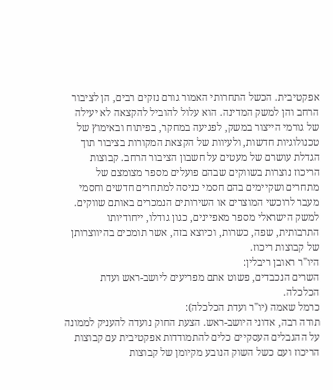אפקטיבית. הכשל התחרותי האמור גורם נזקים רבים, הן לציבור הרחב והן למשק המדינה. הוא עלול להוביל להקצאה לא יעילה של גורמי הייצור במשק, לפגיעה במחקר, בפיתוח ובאימוץ של טכנולוגיות חדשות, ולעיוות של הקצאת המקורות בציבור תוך הגדלת עושרם של מעטים על חשבון הציבור הרחב. קבוצות הריכוז נוצרות בשווקים שבהם פועלים מספר מצומצם של מתחרים ושקיימים בהם חסמי כניסה למתחרים חדשים וחסמי מעבר לרוכשי המוצרים או השירותים הנמכרים באותם שווקים. למשק הישראלי מספר מאפיינים, כגון גודלו, ייחודיותו התרבותית, שפה, כשרות, וכיוצא בזה, אשר תומכים בהיווצרותן של קבוצות ריכוז.
היו"ר ראובן ריבלין:
השרים הנכבדים, פשוט אתם מפריעים ליושב-ראש ועדת הכלכלה.
כרמל שאמה (יו"ר ועדת הכלכלה):
תודה רבה, אדוני היושב-ראש. הצעת החוק נועדה להעניק לממונה על ההגבלים העסקיים כלים להתמודדות אפקטיבית עם קבוצות הריכוז ועם כשל השוק הנובע מקיומן של קבוצות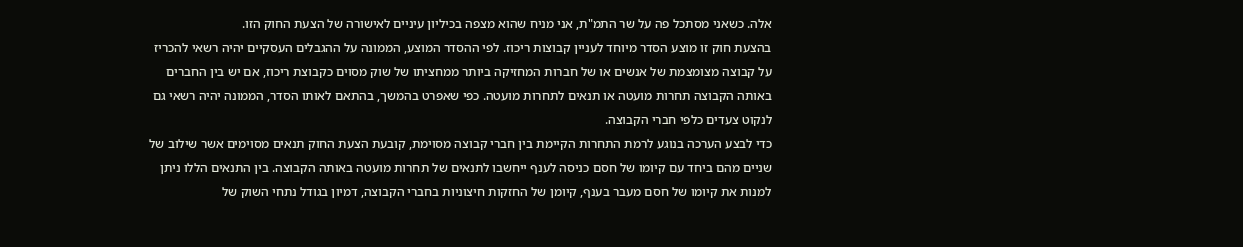אלה. כשאני מסתכל פה על שר התמ"ת, אני מניח שהוא מצפה בכיליון עיניים לאישורה של הצעת החוק הזו.
בהצעת חוק זו מוצע הסדר מיוחד לעניין קבוצות ריכוז. לפי ההסדר המוצע, הממונה על ההגבלים העסקיים יהיה רשאי להכריז על קבוצה מצומצמת של אנשים או של חברות המחזיקה ביותר ממחציתו של שוק מסוים כקבוצת ריכוז, אם יש בין החברים באותה הקבוצה תחרות מועטה או תנאים לתחרות מועטה. כפי שאפרט בהמשך, בהתאם לאותו הסדר, הממונה יהיה רשאי גם לנקוט צעדים כלפי חברי הקבוצה.
כדי לבצע הערכה בנוגע לרמת התחרות הקיימת בין חברי קבוצה מסוימת, קובעת הצעת החוק תנאים מסוימים אשר שילוב של שניים מהם ביחד עם קיומו של חסם כניסה לענף ייחשבו לתנאים של תחרות מועטה באותה הקבוצה. בין התנאים הללו ניתן למנות את קיומו של חסם מעבר בענף, קיומן של החזקות חיצוניות בחברי הקבוצה, דמיון בגודל נתחי השוק של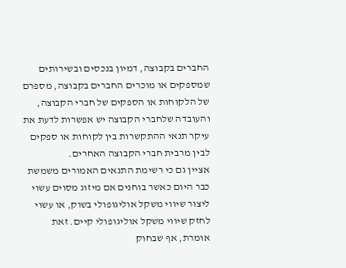החברים בקבוצה, דמיון בנכסים ובשירותים שמספקים או מוכרים החברים בקבוצה, מספרם של הלקוחות או הספקים של חברי הקבוצה, והעובדה שלחברי הקבוצה יש אפשרות לדעת את עיקר תנאי ההתקשרות בין לקוחות או ספקים לבין מרבית חברי הקבוצה האחרים.
אציין גם כי רשימת התנאים האמורים משמשת כבר היום כאשר בוחנים אם מיזוג מסוים עשוי ליצור שיווי משקל אוליגופולי בשוק, או עשוי לחזק שיווי משקל אוליגופולי קיים. זאת אומרת, אף שבחוק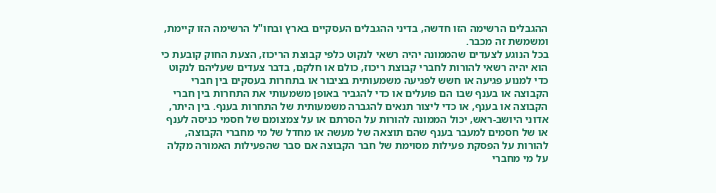ההגבלים הרשימה הזו חדשה, בדיני ההגבלים העסקיים בארץ ובחו"ל הרשימה הזו קיימת, ומשמשת זה מכבר.
בכל הנוגע לצעדים שהממונה יהיה רשאי לנקוט כלפי קבוצת הריכוז, הצעת החוק קובעת כי הוא יהיה רשאי להורות לחברי קבוצת ריכוז, כולם או חלקם, בדבר צעדים שעליהם לנקוט כדי למנוע פגיעה או חשש לפגיעה משמעותית בציבור או בתחרות בעסקים בין חברי הקבוצה או בענף שבו הם פועלים או כדי להגביר באופן משמעותי את התחרות בין חברי הקבוצה או בענף, או כדי ליצור תנאים להגברה משמעותית של התחרות בענף. בין היתר, אדוני היושב-ראש, יכול הממונה להורות על הסרתם או על צמצומם של חסמי כניסה לענף או של חסמים למעבר בענף שהם תוצאה של מעשה או מחדל של מי מחברי הקבוצה, להורות על הפסקת פעילות מסוימת של חבר הקבוצה אם סבר שהפעילות האמורה מקלה על מי מחברי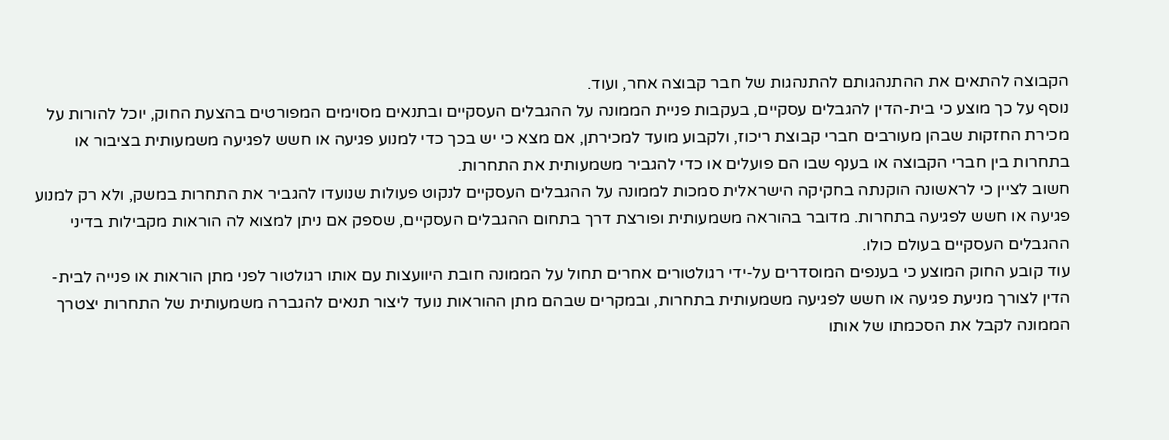הקבוצה להתאים את ההתנהגותם להתנהגות של חבר קבוצה אחר, ועוד.
נוסף על כך מוצע כי בית-הדין להגבלים עסקיים, בעקבות פניית הממונה על ההגבלים העסקיים ובתנאים מסוימים המפורטים בהצעת החוק, יוכל להורות על מכירת החזקות שבהן מעורבים חברי קבוצת ריכוז, ולקבוע מועד למכירתן, אם מצא כי יש בכך כדי למנוע פגיעה או חשש לפגיעה משמעותית בציבור או בתחרות בין חברי הקבוצה או בענף שבו הם פועלים או כדי להגביר משמעותית את התחרות.
חשוב לציין כי לראשונה הוקנתה בחקיקה הישראלית סמכות לממונה על ההגבלים העסקיים לנקוט פעולות שנועדו להגביר את התחרות במשק, ולא רק למנוע פגיעה או חשש לפגיעה בתחרות. מדובר בהוראה משמעותית ופורצת דרך בתחום ההגבלים העסקיים, שספק אם ניתן למצוא לה הוראות מקבילות בדיני ההגבלים העסקיים בעולם כולו.
עוד קובע החוק המוצע כי בענפים המוסדרים על-ידי רגולטורים אחרים תחול על הממונה חובת היוועצות עם אותו רגולטור לפני מתן הוראות או פנייה לבית-הדין לצורך מניעת פגיעה או חשש לפגיעה משמעותית בתחרות, ובמקרים שבהם מתן ההוראות נועד ליצור תנאים להגברה משמעותית של התחרות יצטרך הממונה לקבל את הסכמתו של אותו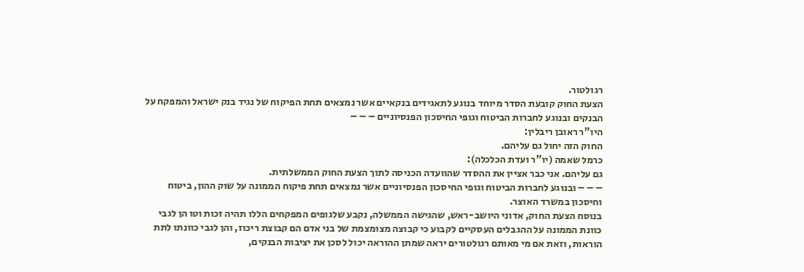רגולטור.
הצעת החוק קובעת הסדר מיוחד בנוגע לתאגידים בנקאיים אשר נמצאים תחת הפיקוח של נגיד בנק ישראל והמפקח על הבנקים ובנוגע לחברות הביטוח וגופי החיסכון הפנסיוניים – – –
היו"ר ראובן ריבלין:
החוק הזה יחול גם עליהם.
כרמל שאמה (יו"ר ועדת הכלכלה):
גם עליהם. אני כבר אציין את ההסדר שהוועדה הכניסה לתוך הצעת החוק הממשלתית.
– – – ובנוגע לחברות הביטוח וגופי החיסכון הפנסיוניים אשר נמצאים תחת פיקוח הממונה על שוק ההון, ביטוח וחיסכון במשרד האוצר.
בנוסח הצעת החוק, אדוני היושב-ראש, שהגישה הממשלה, נקבע שלגופים המפקחים הללו תהיה זכות וטו הן לגבי כוונת הממונה על ההגבלים העסקיים לקבוע כי קבוצה מצומצמת של בני אדם הם קבוצת ריכוז, והן לגבי כוונתו לתת הוראות, וזאת אם מי מאותם רגולטורים יראה שמתן ההוראה יכול לסכן את יציבות הבנקים,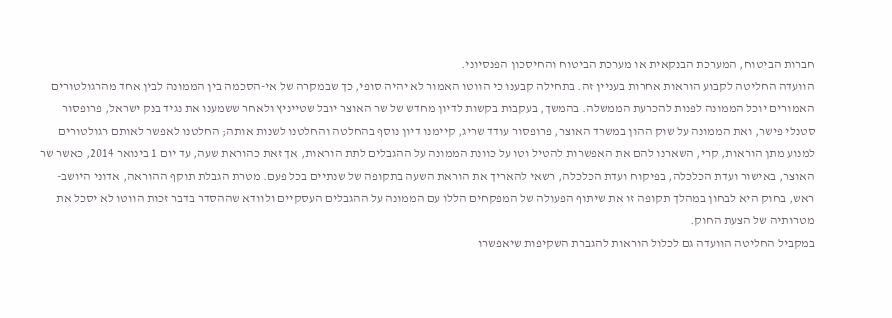חברות הביטוח, המערכת הבנקאית או מערכת הביטוח והחיסכון הפנסיוני.
הוועדה החליטה לקבוע הוראות אחרות בעניין זה. בתחילה קבענו כי הווטו האמור לא יהיה סופי, כך שבמקרה של אי-הסכמה בין הממונה לבין אחד מהרגולטורים האמורים יוכל הממונה לפנות להכרעת הממשלה. בהמשך, בעקבות בקשות לדיון מחדש של שר האוצר יובל שטייניץ ולאחר ששמענו את נגיד בנק ישראל, פרופסור סטנלי פישר, ואת הממונה על שוק ההון במשרד האוצר, פרופסור עודד שריג, קיימנו דיון נוסף בהחלטה והחלטנו לשנות אותה; החלטנו לאפשר לאותם רגולטורים למנוע מתן הוראות, קרי, השארנו להם את האפשרות להטיל וטו על כוונת הממונה על ההגבלים לתת הוראות, אך זאת כהוראת שעה, עד יום 1 בינואר 2014, כאשר שר האוצר, באישור ועדת הכלכלה, בפיקוח ועדת הכלכלה, רשאי להאריך את הוראת השעה בתקופה של שנתיים בכל פעם. מטרת הגבלת תוקף ההוראה, אדוני היושב-ראש, בחוק היא לבחון במהלך תקופה זו את שיתוף הפעולה של המפקחים הללו עם הממונה על ההגבלים העסקיים ולוודא שההסדר בדבר זכות הווטו לא יסכל את מטרותיה של הצעת החוק.
במקביל החליטה הוועדה גם לכלול הוראות להגברת השקיפות שיאפשרו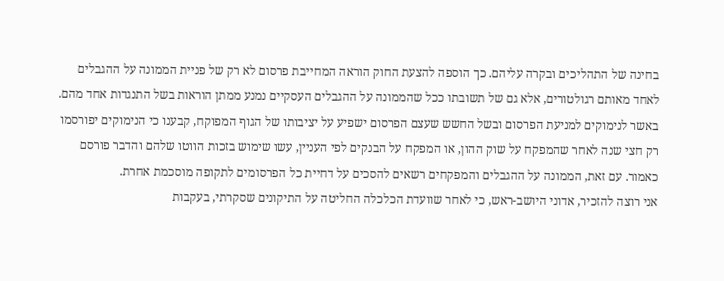בחינה של התהליכים ובקרה עליהם. כך הוספה להצעת החוק הוראה המחייבת פרסום לא רק של פניית הממונה על ההגבלים לאחד מאותם רגולטורים, אלא גם של תשובתו ככל שהממונה על ההגבלים העסקיים נמנע ממתן הוראות בשל התנגדות אחד מהם.
באשר לנימוקים למניעת הפרסום ובשל החשש שעצם הפרסום ישפיע על יציבותו של הגוף המפוקח, קבענו כי הנימוקים יפורסמו רק חצי שנה לאחר שהמפקח על שוק ההון, או המפקח על הבנקים לפי העניין, עשו שימוש בזכות הווטו שלהם והדבר פורסם כאמור. עם זאת, הממונה על ההגבלים והמפקחים רשאים להסכים על דחיית כל הפרסומים לתקופה מוסכמת אחרת.
אני רוצה להזכיר, אדוני היושב-ראש, כי לאחר שוועדת הכלכלה החליטה על התיקונים שסקרתי, בעקבות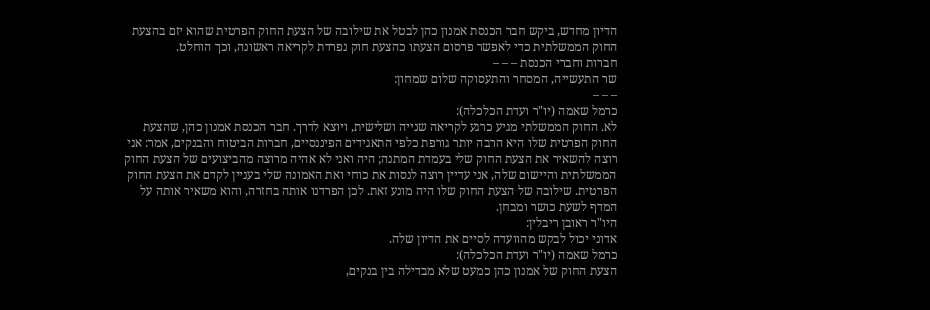הדיון מחדש, ביקש חבר הכנסת אמנון כהן לבטל את שילובה של הצעת החוק הפרטית שהוא יזם בהצעת החוק הממשלתית כדי לאפשר פרסום הצעתו כהצעת חוק נפרדת לקריאה ראשונה, וכך הוחלט.
חברות וחברי הכנסת – – –
שר התעשייה, המסחר והתעסוקה שלום שמחון:
– – –
כרמל שאמה (יו"ר ועדת הכלכלה):
לא. החוק הממשלתי מגיע כרגע לקריאה שנייה ושלישית, ויוצא לדרך. חבר הכנסת אמנון כהן, שהצעת החוק הפרטית שלו היא הרבה יותר גורפת כלפי התאגידים הפיננסיים, חברות הביטוח והבנקים, אמר: אני רוצה להשאיר את הצעת החוק שלי בעמדת המתנה; היה ואני לא אהיה מרוצה מהביצועים של הצעת החוק הממשלתית והיישום שלה, אני עדיין רוצה לנסות את כוחי ואת האמונה שלי בעניין לקדם את הצעת החוק הפרטית. שילובה של הצעת החוק שלו היה מונע זאת. לכן הפרדנו אותה בחזרה, והוא משאיר אותה על המדף לשעת כושר ומבחן.
היו"ר ראובן ריבלין:
אדוני יכול לבקש מהוועדה לסיים את הדיון שלה.
כרמל שאמה (יו"ר ועדת הכלכלה):
הצעת החוק של אמנון כהן כמעט שלא מבדילה בין בנקים,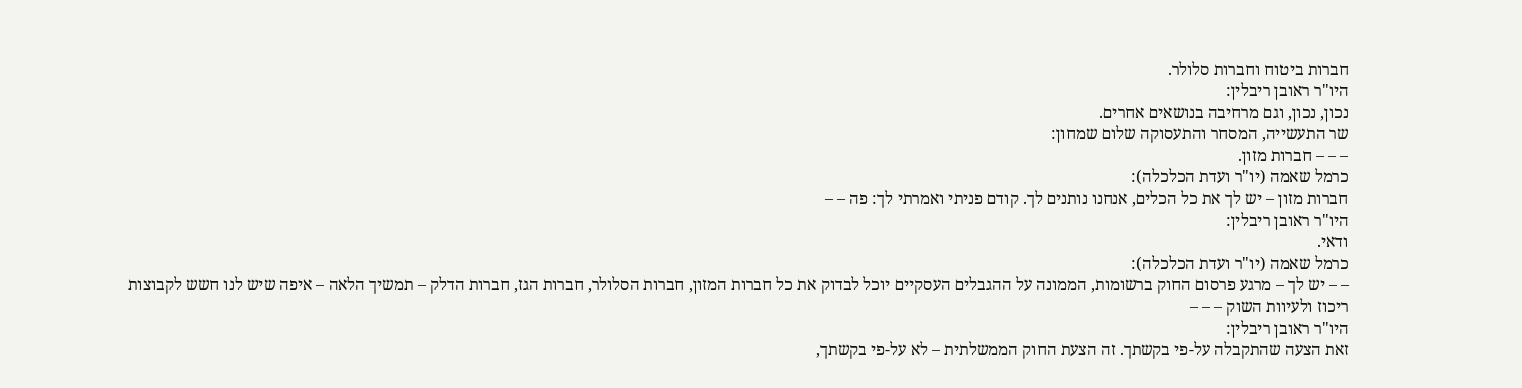חברות ביטוח וחברות סלולר.
היו"ר ראובן ריבלין:
נכון, נכון, וגם מרחיבה בנושאים אחרים.
שר התעשייה, המסחר והתעסוקה שלום שמחון:
– – – חברות מזון.
כרמל שאמה (יו"ר ועדת הכלכלה):
חברות מזון – יש לך את כל הכלים, אנחנו נותנים לך. קודם פניתי ואמרתי לך: פה – –
היו"ר ראובן ריבלין:
ודאי.
כרמל שאמה (יו"ר ועדת הכלכלה):
– – יש לך – מרגע פרסום החוק ברשומות, הממונה על ההגבלים העסקיים יוכל לבדוק את כל חברות המזון, חברות הסלולר, חברות הגז, חברות הדלק – תמשיך הלאה – איפה שיש לנו חשש לקבוצות ריכוז ולעיוות השוק – – –
היו"ר ראובן ריבלין:
זאת הצעה שהתקבלה על-פי בקשתך. זה הצעת החוק הממשלתית – לא על-פי בקשתך,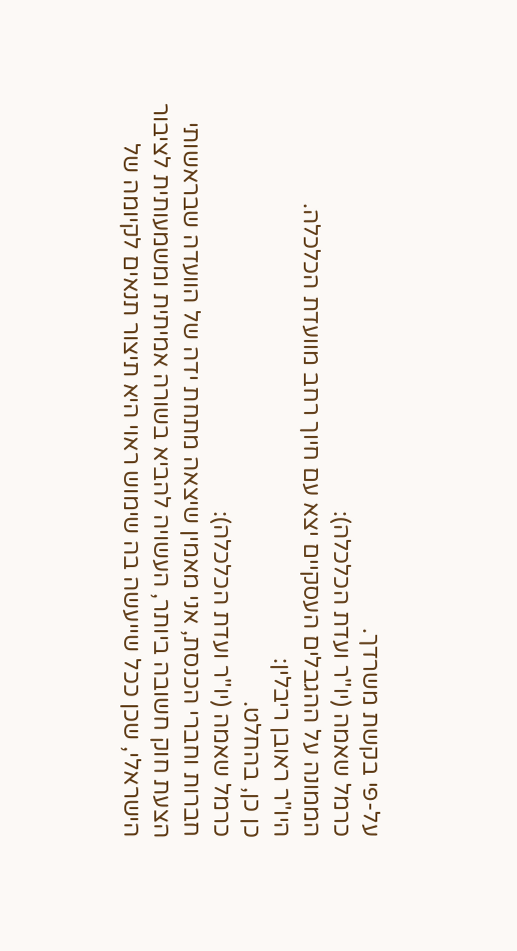על-פי בקשת משרדך.
כרמל שאמה (יו"ר ועדת הכלכלה):
הממונה על ההגבלים העסקיים יצא עם חיוך רחב מוועדת הכלכלה.
היו"ר ראובן ריבלין:
כן כן, בהחלט.
כרמל שאמה (יו"ר ועדת הכלכלה):
חברות וחברי הכנסת, אני מאמין שיצאה מתחת ידה של הוועדה שבראשותי הצעת חוק חשובה ביותר, העשויה להביא בשורה אמיתית ומשמעותית לציבור הישראלי, שכן ככל שייעשה בה שימוש ראוי היא תיצור תנאים לקיומה של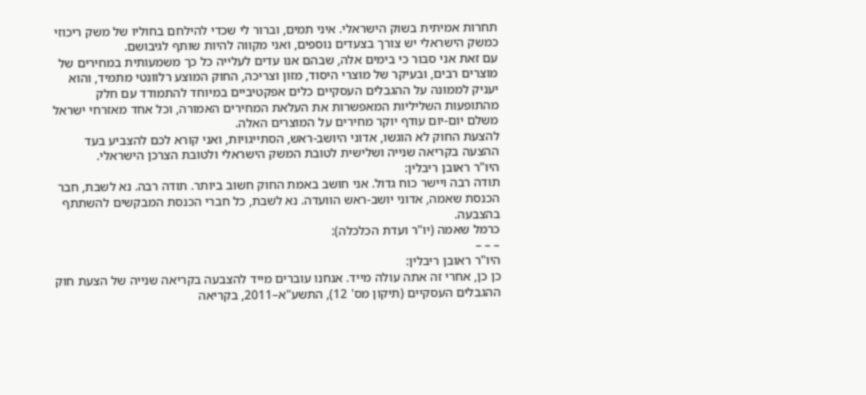תחרות אמיתית בשוק הישראלי. איני תמים, וברור לי שכדי להילחם בחוליו של משק ריכוזי כמשק הישראלי יש צורך בצעדים נוספים, ואני מקווה להיות שותף לגיבושם.
עם זאת אני סבור כי בימים אלה, שבהם אנו עדים לעלייה כל כך משמעותית במחירים של מוצרים רבים, ובעיקר של מוצרי היסוד, מזון וצריכה, החוק המוצע רלוונטי מתמיד, והוא יעניק לממונה על ההגבלים העסקיים כלים אפקטיביים במיוחד להתמודד עם חלק מהתופעות השליליות המאפשרות את העלאת המחירים האמורה, וכל אחד מאזרחי ישראל משלם יום-יום עודף יוקר מחירים על המוצרים האלה.
להצעת החוק לא הוגשו, אדוני היושב-ראש, הסתייגויות, ואני קורא לכם להצביע בעד ההצעה בקריאה שנייה ושלישית לטובת המשק הישראלי ולטובת הצרכן הישראלי.
היו"ר ראובן ריבלין:
תודה רבה ויישר כוח גדול. אני חושב באמת החוק חשוב ביותר. תודה רבה. נא לשבת, חבר הכנסת שאמה, אדוני יושב-ראש הוועדה. נא לשבת, כל חברי הכנסת המבקשים להשתתף בהצבעה.
כרמל שאמה (יו"ר ועדת הכלכלה):
– – –
היו"ר ראובן ריבלין:
כן כן, אחרי זה אתה עולה מייד. אנחנו עוברים מייד להצבעה בקריאה שנייה של הצעת חוק ההגבלים העסקיים (תיקון מס' 12), התשע"א–2011, בקריאה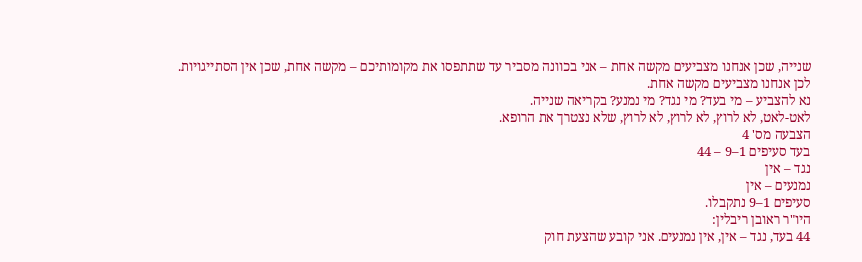שנייה, שכן אנחנו מצביעים מקשה אחת – אני בכוונה מסביר עד שתתפסו את מקומותיכם – מקשה אחת, שכן אין הסתייגויות. לכן אנחנו מצביעים מקשה אחת.
נא להצביע – מי בעד? מי נגד? מי נמנע? בקריאה שנייה.
לאט-לאט, לא לרוץ, לא לרוץ, לא לרוץ, שלא נצטרך את הרופא.
הצבעה מס' 4
בעד סעיפים 1–9 – 44
נגד – אין
נמנעים – אין
סעיפים 1–9 נתקבלו.
היו"ר ראובן ריבלין:
44 בעד, נגד – אין, אין נמנעים. אני קובע שהצעת חוק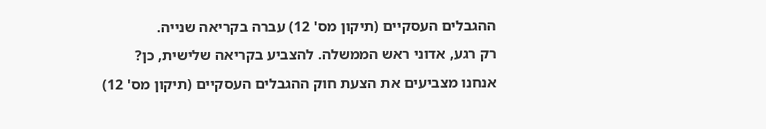ההגבלים העסקיים (תיקון מס' 12) עברה בקריאה שנייה.
רק רגע, אדוני ראש הממשלה. להצביע בקריאה שלישית, כן?
אנחנו מצביעים את הצעת חוק ההגבלים העסקיים (תיקון מס' 12)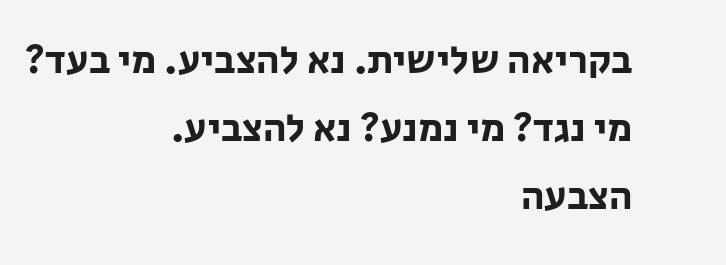בקריאה שלישית. נא להצביע. מי בעד? מי נגד? מי נמנע? נא להצביע.
הצבעה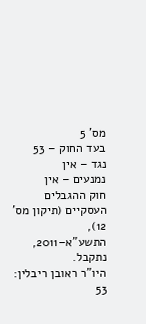מס' 5
בעד החוק – 53
נגד – אין
נמנעים – אין
חוק ההגבלים העסקיים (תיקון מס' 12), התשע"א–2011, נתקבל.
היו"ר ראובן ריבלין:
53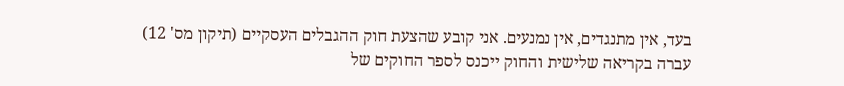בעד, אין מתנגדים, אין נמנעים. אני קובע שהצעת חוק ההגבלים העסקיים (תיקון מס' 12) עברה בקריאה שלישית והחוק ייכנס לספר החוקים של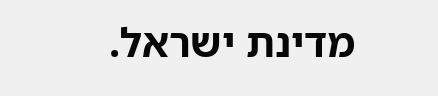מדינת ישראל.